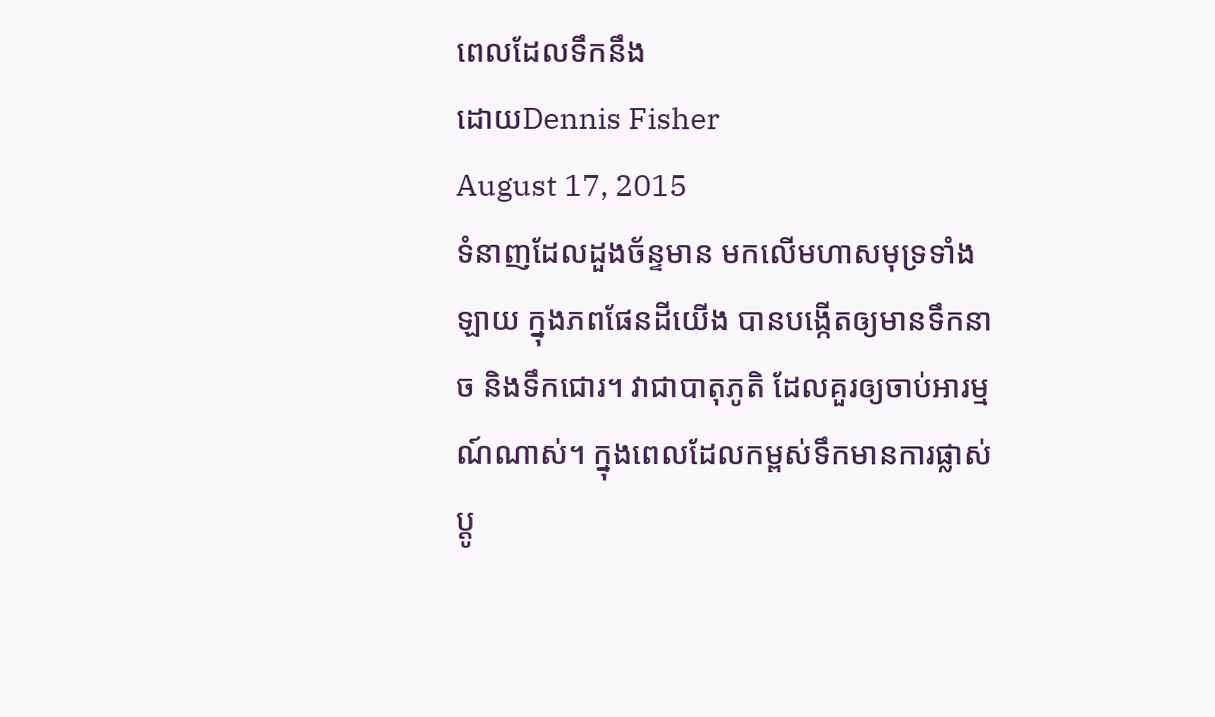ពេលដែលទឹកនឹង
ដោយDennis Fisher
August 17, 2015
ទំនាញដែលដួងច័ន្ទមាន មកលើមហាសមុទ្រទាំងឡាយ ក្នុងភពផែនដីយើង បានបង្កើតឲ្យមានទឹកនាច និងទឹកជោរ។ វាជាបាតុភូតិ ដែលគួរឲ្យចាប់អារម្មណ៍ណាស់។ ក្នុងពេលដែលកម្ពស់ទឹកមានការផ្លាស់ប្តូ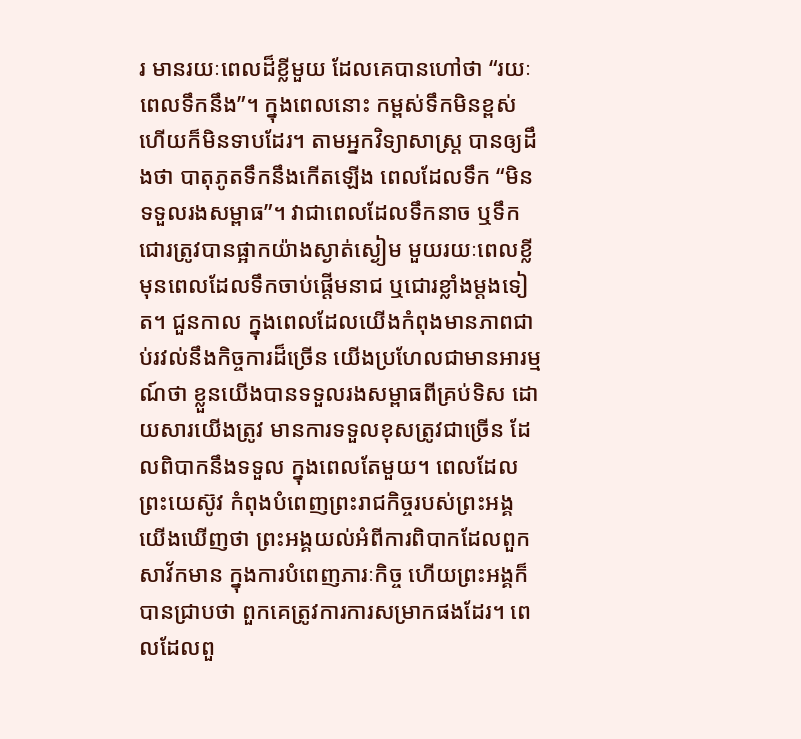រ មានរយៈពេលដ៏ខ្លីមួយ ដែលគេបានហៅថា “រយៈពេលទឹកនឹង”។ ក្នុងពេលនោះ កម្ពស់ទឹកមិនខ្ពស់ ហើយក៏មិនទាបដែរ។ តាមអ្នកវិទ្យាសាស្រ្ត បានឲ្យដឹងថា បាតុភូតទឹកនឹងកើតឡើង ពេលដែលទឹក “មិនទទួលរងសម្ពាធ”។ វាជាពេលដែលទឹកនាច ឬទឹកជោរត្រូវបានផ្អាកយ៉ាងស្ងាត់ស្ងៀម មួយរយៈពេលខ្លី មុនពេលដែលទឹកចាប់ផ្តើមនាជ ឬជោរខ្លាំងម្តងទៀត។ ជួនកាល ក្នុងពេលដែលយើងកំពុងមានភាពជាប់រវល់នឹងកិច្ចការដ៏ច្រើន យើងប្រហែលជាមានអារម្មណ៍ថា ខ្លួនយើងបានទទួលរងសម្ពាធពីគ្រប់ទិស ដោយសារយើងត្រូវ មានការទទួលខុសត្រូវជាច្រើន ដែលពិបាកនឹងទទួល ក្នុងពេលតែមួយ។ ពេលដែលព្រះយេស៊ូវ កំពុងបំពេញព្រះរាជកិច្ចរបស់ព្រះអង្គ យើងឃើញថា ព្រះអង្គយល់អំពីការពិបាកដែលពួកសាវ័កមាន ក្នុងការបំពេញភារៈកិច្ច ហើយព្រះអង្គក៏បានជ្រាបថា ពួកគេត្រូវការការសម្រាកផងដែរ។ ពេលដែលពួ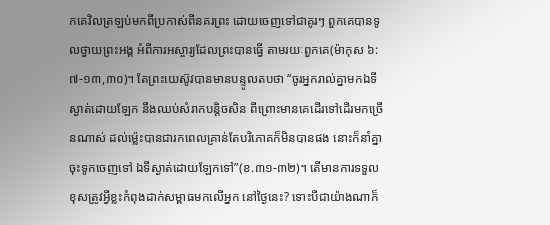កគេវិលត្រឡប់មកពីប្រកាស់ពីនគរព្រះ ដោយចេញទៅជាគូរៗ ពួកគេបានទូលថ្វាយព្រះអង្គ អំពីការអស្ចារ្យដែលព្រះបានធ្វើ តាមរយៈពួកគេ(ម៉ាកុស ៦:៧-១៣,៣០)។ តែព្រះយេស៊ូវបានមានបន្ទូលតបថា “ចូរអ្នករាល់គ្នាមកឯទីស្ងាត់ដោយឡែក នឹងឈប់សំរាកបន្តិចសិន ពីព្រោះមានគេដើរទៅដើរមកច្រើនណាស់ ដល់ម៉្លេះបានជារកពេលគ្រាន់តែបរិភោគក៏មិនបានផង នោះក៏នាំគ្នាចុះទូកចេញទៅ ឯទីស្ងាត់ដោយឡែកទៅ”(ខ.៣១-៣២)។ តើមានការទទួលខុសត្រូវអ្វីខ្លះកំពុងដាក់សម្ពាធមកលើអ្នក នៅថ្ងៃនេះ? ទោះបីជាយ៉ាងណាក៏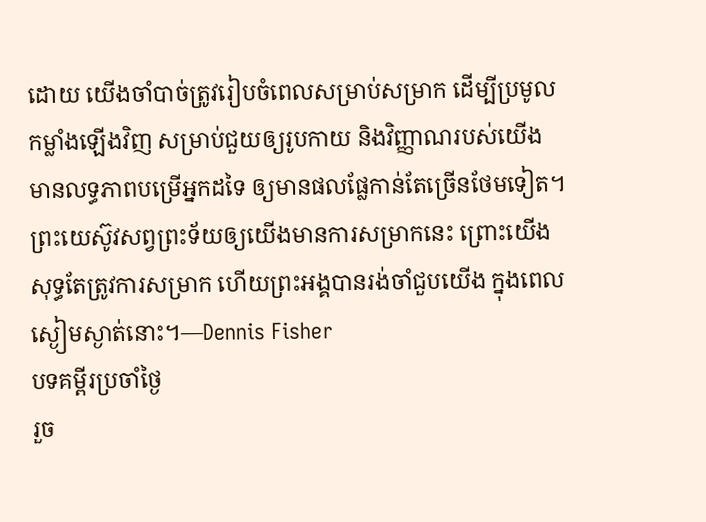ដោយ យើងចាំបាច់ត្រូវរៀបចំពេលសម្រាប់សម្រាក ដើម្បីប្រមូលកម្លាំងឡើងវិញ សម្រាប់ជួយឲ្យរូបកាយ និងវិញ្ញាណរបស់យើង មានលទ្ធភាពបម្រើអ្នកដទៃ ឲ្យមានផលផ្លែកាន់តែច្រើនថែមទៀត។ ព្រះយេស៊ូវសព្វព្រះទ័យឲ្យយើងមានការសម្រាកនេះ ព្រោះយើងសុទ្ធតែត្រូវការសម្រាក ហើយព្រះអង្គបានរង់ចាំជួបយើង ក្នុងពេលស្ងៀមស្ងាត់នោះ។—Dennis Fisher
បទគម្ពីរប្រចាំថ្ងៃ
រួច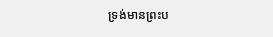ទ្រង់មានព្រះប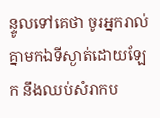ន្ទូលទៅគេថា ចូរអ្នករាល់គ្នាមកឯទីស្ងាត់ដោយឡែក នឹងឈប់សំរាកប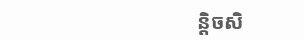ន្តិចសិ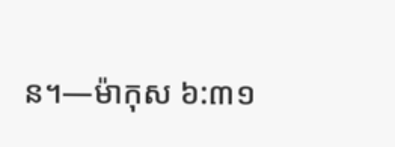ន។—ម៉ាកុស ៦:៣១